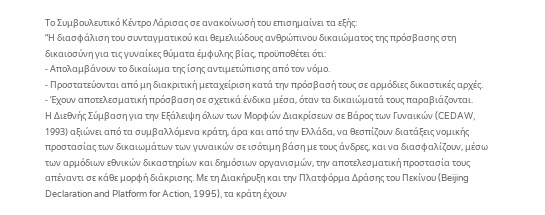Το Συμβουλευτικό Κέντρο Λάρισας σε ανακοίνωσή του επισημαίνει τα εξής:
“Η διασφάλιση του συνταγματικού και θεμελιώδους ανθρώπινου δικαιώματος της πρόσβασης στη δικαιοσύνη για τις γυναίκες θύματα έμφυλης βίας, προϋποθέτει ότι:
- Απολαμβάνουν το δικαίωμα της ίσης αντιμετώπισης από τον νόμο.
- Προστατεύονται από μη διακριτική μεταχείριση κατά την πρόσβασή τους σε αρμόδιες δικαστικές αρχές.
- Έχουν αποτελεσματική πρόσβαση σε σχετικά ένδικα μέσα, όταν τα δικαιώματά τους παραβιάζονται.
Η Διεθνής Σύμβαση για την Εξάλειψη όλων των Μορφών Διακρίσεων σε Βάρος των Γυναικών (CEDAW, 1993) αξιώνει από τα συμβαλλόμενα κράτη, άρα και από την Ελλάδα, να θεσπίζουν διατάξεις νομικής προστασίας των δικαιωμάτων των γυναικών σε ισότιμη βάση με τους άνδρες, και να διασφαλίζουν, μέσω των αρμόδιων εθνικών δικαστηρίων και δημόσιων οργανισμών, την αποτελεσματική προστασία τους απέναντι σε κάθε μορφή διάκρισης. Με τη Διακήρυξη και την Πλατφόρμα Δράσης του Πεκίνου (Beijing Declaration and Platform for Action, 1995), τα κράτη έχουν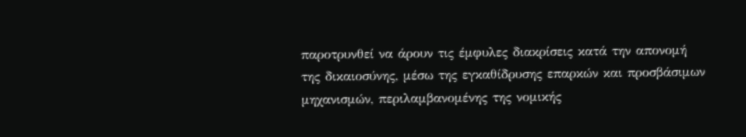παροτρυνθεί να άρουν τις έμφυλες διακρίσεις κατά την απονομή της δικαιοσύνης, μέσω της εγκαθίδρυσης επαρκών και προσβάσιμων μηχανισμών, περιλαμβανομένης της νομικής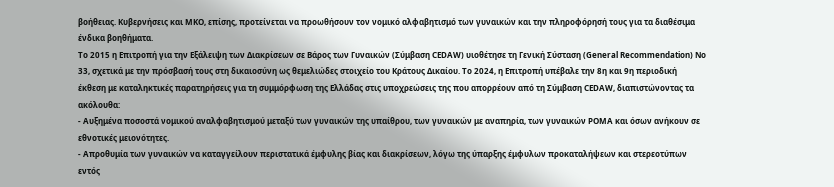βοήθειας. Κυβερνήσεις και ΜΚΟ, επίσης, προτείνεται να προωθήσουν τον νομικό αλφαβητισμό των γυναικών και την πληροφόρησή τους για τα διαθέσιμα ένδικα βοηθήματα.
Το 2015 η Επιτροπή για την Εξάλειψη των Διακρίσεων σε Βάρος των Γυναικών (Σύμβαση CEDAW) υιοθέτησε τη Γενική Σύσταση (General Recommendation) Νο 33, σχετικά με την πρόσβασή τους στη δικαιοσύνη ως θεμελιώδες στοιχείο του Κράτους Δικαίου. To 2024, η Επιτροπή υπέβαλε την 8η και 9η περιοδική έκθεση με καταληκτικές παρατηρήσεις για τη συμμόρφωση της Ελλάδας στις υποχρεώσεις της που απορρέουν από τη Σύμβαση CEDAW, διαπιστώνοντας τα ακόλουθα:
- Αυξημένα ποσοστά νομικού αναλφαβητισμού μεταξύ των γυναικών της υπαίθρου, των γυναικών με αναπηρία, των γυναικών ΡΟΜΑ και όσων ανήκουν σε εθνοτικές μειονότητες.
- Απροθυμία των γυναικών να καταγγείλουν περιστατικά έμφυλης βίας και διακρίσεων, λόγω της ύπαρξης έμφυλων προκαταλήψεων και στερεοτύπων εντός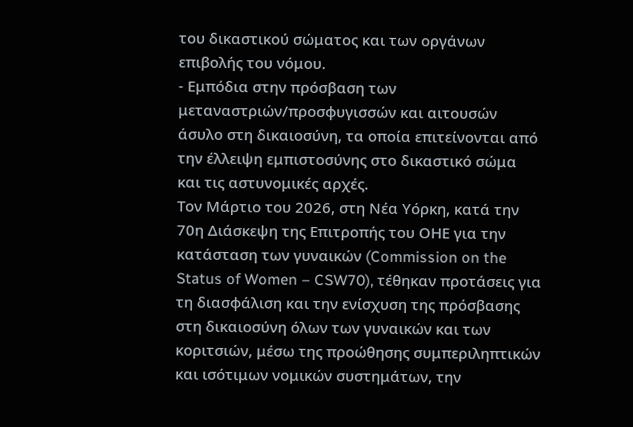του δικαστικού σώματος και των οργάνων επιβολής του νόμου.
- Εμπόδια στην πρόσβαση των μεταναστριών/προσφυγισσών και αιτουσών άσυλο στη δικαιοσύνη, τα οποία επιτείνονται από την έλλειψη εμπιστοσύνης στο δικαστικό σώμα και τις αστυνομικές αρχές.
Τον Μάρτιο του 2026, στη Νέα Υόρκη, κατά την 70η Διάσκεψη της Επιτροπής του ΟΗΕ για την κατάσταση των γυναικών (Commission on the Status of Women – CSW70), τέθηκαν προτάσεις για τη διασφάλιση και την ενίσχυση της πρόσβασης στη δικαιοσύνη όλων των γυναικών και των κοριτσιών, μέσω της προώθησης συμπεριληπτικών και ισότιμων νομικών συστημάτων, την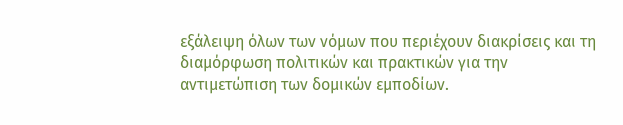εξάλειψη όλων των νόμων που περιέχουν διακρίσεις και τη διαμόρφωση πολιτικών και πρακτικών για την αντιμετώπιση των δομικών εμποδίων.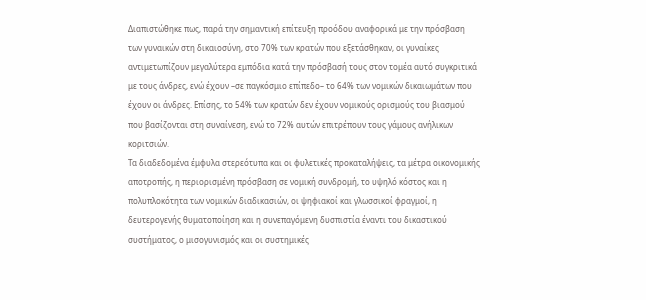Διαπιστώθηκε πως, παρά την σημαντική επίτευξη προόδου αναφορικά με την πρόσβαση των γυναικών στη δικαιοσύνη, στο 70% των κρατών που εξετάσθηκαν, οι γυναίκες αντιμετωπίζουν μεγαλύτερα εμπόδια κατά την πρόσβασή τους στον τομέα αυτό συγκριτικά με τους άνδρες, ενώ έχουν –σε παγκόσμιο επίπεδο– το 64% των νομικών δικαιωμάτων που έχουν οι άνδρες. Επίσης, το 54% των κρατών δεν έχουν νομικούς ορισμούς του βιασμού που βασίζονται στη συναίνεση, ενώ το 72% αυτών επιτρέπουν τους γάμους ανήλικων κοριτσιών.
Τα διαδεδομένα έμφυλα στερεότυπα και οι φυλετικές προκαταλήψεις, τα μέτρα οικονομικής αποτροπής, η περιορισμένη πρόσβαση σε νομική συνδρομή, το υψηλό κόστος και η πολυπλοκότητα των νομικών διαδικασιών, οι ψηφιακοί και γλωσσικοί φραγμοί, η δευτερογενής θυματοποίηση και η συνεπαγόμενη δυσπιστία έναντι του δικαστικού συστήματος, ο μισογυνισμός και οι συστημικές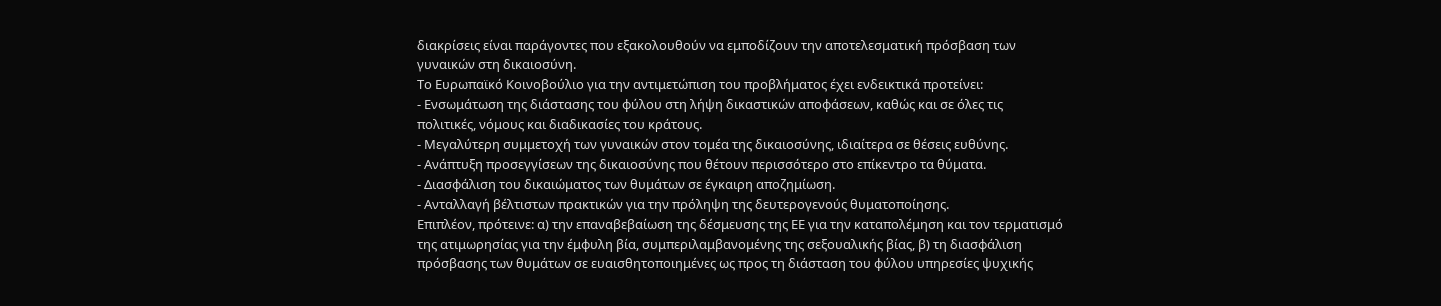διακρίσεις είναι παράγοντες που εξακολουθούν να εμποδίζουν την αποτελεσματική πρόσβαση των γυναικών στη δικαιοσύνη.
Το Ευρωπαϊκό Κοινοβούλιο για την αντιμετώπιση του προβλήματος έχει ενδεικτικά προτείνει:
- Ενσωμάτωση της διάστασης του φύλου στη λήψη δικαστικών αποφάσεων, καθώς και σε όλες τις πολιτικές, νόμους και διαδικασίες του κράτους.
- Μεγαλύτερη συμμετοχή των γυναικών στον τομέα της δικαιοσύνης, ιδιαίτερα σε θέσεις ευθύνης.
- Ανάπτυξη προσεγγίσεων της δικαιοσύνης που θέτουν περισσότερο στο επίκεντρο τα θύματα.
- Διασφάλιση του δικαιώματος των θυμάτων σε έγκαιρη αποζημίωση.
- Ανταλλαγή βέλτιστων πρακτικών για την πρόληψη της δευτερογενούς θυματοποίησης.
Επιπλέον, πρότεινε: α) την επαναβεβαίωση της δέσμευσης της ΕΕ για την καταπολέμηση και τον τερματισμό της ατιμωρησίας για την έμφυλη βία, συμπεριλαμβανομένης της σεξουαλικής βίας, β) τη διασφάλιση πρόσβασης των θυμάτων σε ευαισθητοποιημένες ως προς τη διάσταση του φύλου υπηρεσίες ψυχικής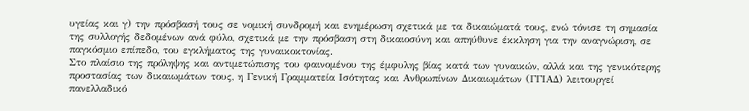υγείας και γ) την πρόσβασή τους σε νομική συνδρομή και ενημέρωση σχετικά με τα δικαιώματά τους, ενώ τόνισε τη σημασία της συλλογής δεδομένων ανά φύλο, σχετικά με την πρόσβαση στη δικαιοσύνη και απηύθυνε έκκληση για την αναγνώριση, σε παγκόσμιο επίπεδο, του εγκλήματος της γυναικοκτονίας.
Στο πλαίσιο της πρόληψης και αντιμετώπισης του φαινομένου της έμφυλης βίας κατά των γυναικών, αλλά και της γενικότερης προστασίας των δικαιωμάτων τους, η Γενική Γραμματεία Ισότητας και Ανθρωπίνων Δικαιωμάτων (ΓΓΙΑΔ) λειτουργεί πανελλαδικό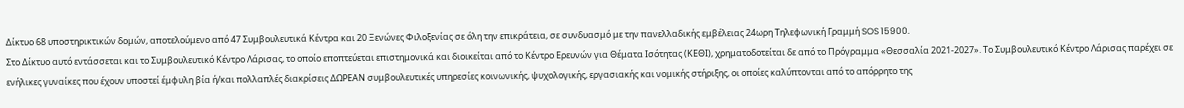Δίκτυο 68 υποστηρικτικών δομών, αποτελούμενο από 47 Συμβουλευτικά Κέντρα και 20 Ξενώνες Φιλοξενίας σε όλη την επικράτεια, σε συνδυασμό με την πανελλαδικής εμβέλειας 24ωρη Τηλεφωνική Γραμμή SOS 15900.
Στο Δίκτυο αυτό εντάσσεται και το Συμβουλευτικό Κέντρο Λάρισας, το οποίο εποπτεύεται επιστημονικά και διοικείται από το Κέντρο Ερευνών για Θέματα Ισότητας (ΚΕΘΙ), χρηματοδοτείται δε από το Πρόγραμμα «Θεσσαλία 2021-2027». Το Συμβουλευτικό Κέντρο Λάρισας παρέχει σε ενήλικες γυναίκες που έχουν υποστεί έμφυλη βία ή/και πολλαπλές διακρίσεις ΔΩΡΕΑΝ συμβουλευτικές υπηρεσίες κοινωνικής, ψυχολογικής, εργασιακής και νομικής στήριξης, οι οποίες καλύπτονται από το απόρρητο της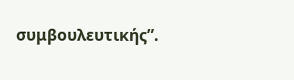συμβουλευτικής”.